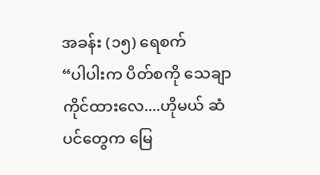အခန်း (၁၅) ရေစက်
“ပါပါးက ပိတ်စကို သေချာကိုင်ထားလေ....ဟိုမယ် ဆံပင်တွေက မြေ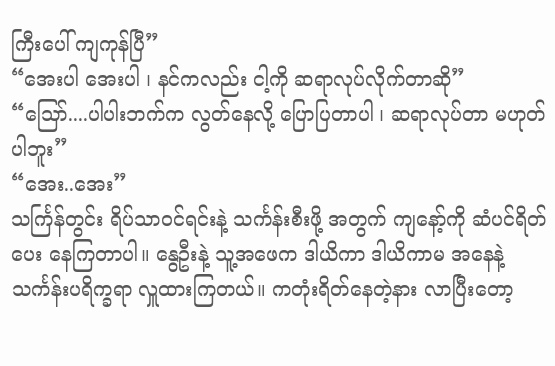ကြီးပေါ် ကျကုန်ပြီ”
“အေးပါ အေးပါ ၊ နင်ကလည်း ငါ့ကို ဆရာလုပ်လိုက်တာဆို”
“သြော်....ပါပါးဘက်က လွတ်နေလို့ ပြောပြတာပါ ၊ ဆရာလုပ်တာ မဟုတ်ပါဘူး”
“အေး..အေး”
သင်္ကြန်တွင်း ရိပ်သာဝင်ရင်းနဲ့ သင်္ကန်းစီးဖို့ အတွက် ကျနော့်ကို ဆံပင်ရိတ်ပေး နေကြတာပါ။ နွေဦးနဲ့ သူ့အဖေက ဒါယိကာ ဒါယိကာမ အနေနဲ့ သင်္ကန်းပရိက္ခရာ လှူထားကြတယ်။ ကတုံးရိတ်နေတဲ့နား လာပြီးတော့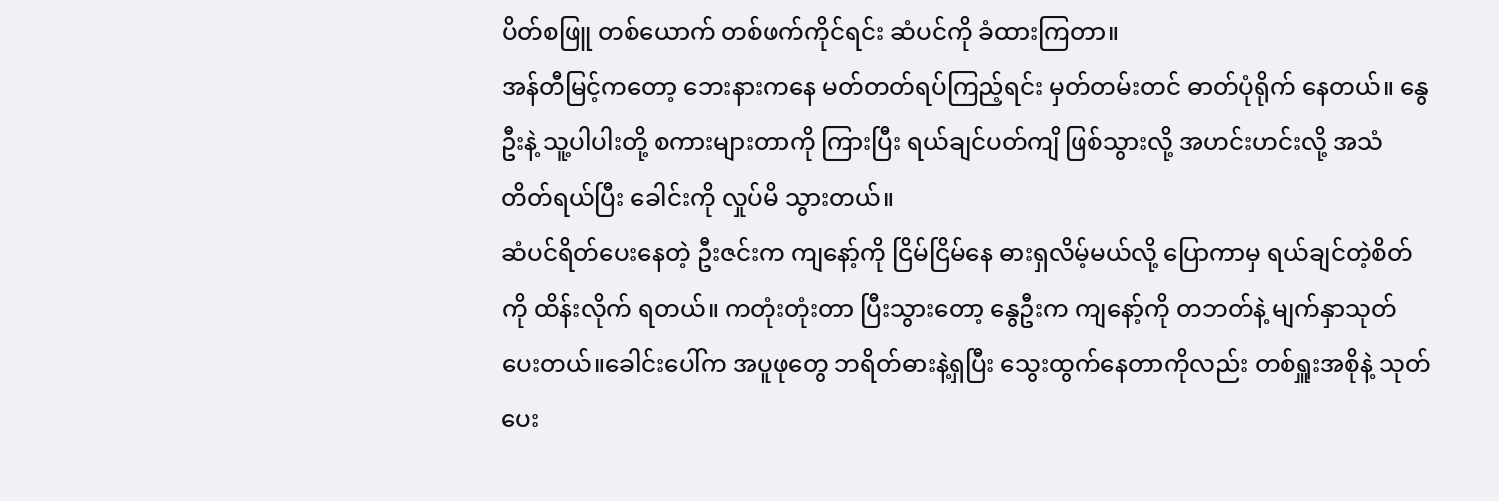ပိတ်စဖြူ တစ်ယောက် တစ်ဖက်ကိုင်ရင်း ဆံပင်ကို ခံထားကြတာ။
အန်တီမြင့်ကတော့ ဘေးနားကနေ မတ်တတ်ရပ်ကြည့်ရင်း မှတ်တမ်းတင် ဓာတ်ပုံရိုက် နေတယ်။ နွေဦးနဲ့ သူ့ပါပါးတို့ စကားများတာကို ကြားပြီး ရယ်ချင်ပတ်ကျိ ဖြစ်သွားလို့ အဟင်းဟင်းလို့ အသံတိတ်ရယ်ပြီး ခေါင်းကို လှုပ်မိ သွားတယ်။
ဆံပင်ရိတ်ပေးနေတဲ့ ဦးဇင်းက ကျနော့်ကို ငြိမ်ငြိမ်နေ ဓားရှလိမ့်မယ်လို့ ပြောကာမှ ရယ်ချင်တဲ့စိတ်ကို ထိန်းလိုက် ရတယ်။ ကတုံးတုံးတာ ပြီးသွားတော့ နွေဦးက ကျနော့်ကို တဘတ်နဲ့ မျက်နှာသုတ်ပေးတယ်။ခေါင်းပေါ်က အပူဖုတွေ ဘရိတ်ဓားနဲ့ရှပြီး သွေးထွက်နေတာကိုလည်း တစ်ရှူးအစိုနဲ့ သုတ်ပေး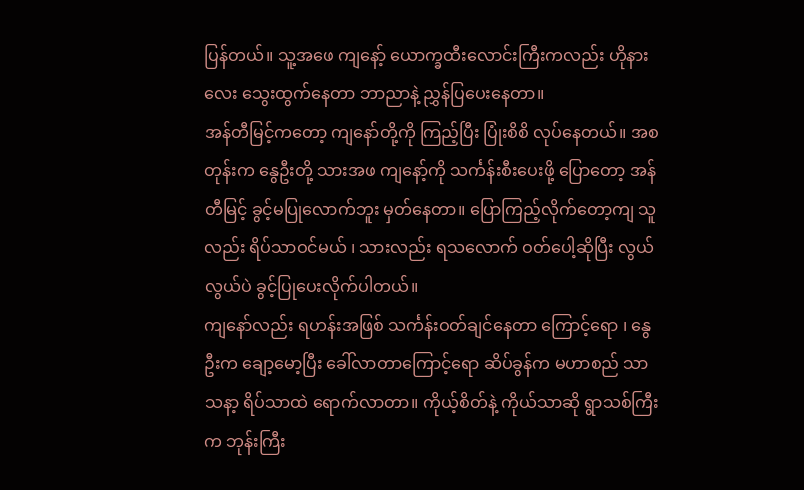ပြန်တယ်။ သူ့အဖေ ကျနော့် ယောက္ခထီးလောင်းကြီးကလည်း ဟိုနားလေး သွေးထွက်နေတာ ဘာညာနဲ့ ညွှန်ပြပေးနေတာ။
အန်တီမြင့်ကတော့ ကျနော်တို့ကို ကြည့်ပြီး ပြုံးစိစိ လုပ်နေတယ်။ အစတုန်းက နွေဦးတို့ သားအဖ ကျနော့်ကို သင်္ကန်းစီးပေးဖို့ ပြောတော့ အန်တီမြင့် ခွင့်မပြုလောက်ဘူး မှတ်နေတာ။ ပြောကြည့်လိုက်တော့ကျ သူလည်း ရိပ်သာဝင်မယ် ၊ သားလည်း ရသလောက် ဝတ်ပေါ့ဆိုပြီး လွယ်လွယ်ပဲ ခွင့်ပြုပေးလိုက်ပါတယ်။
ကျနော်လည်း ရဟန်းအဖြစ် သင်္ကန်းဝတ်ချင်နေတာ ကြောင့်ရော ၊ နွေဦးက ချော့မော့ပြီး ခေါ်လာတာကြောင့်ရော ဆိပ်ခွန်က မဟာစည် သာသနာ့ ရိပ်သာထဲ ရောက်လာတာ။ ကိုယ့်စိတ်နဲ့ ကိုယ်သာဆို ရွာသစ်ကြီးက ဘုန်းကြီး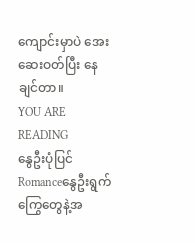ကျောင်းမှာပဲ အေးဆေးဝတ်ပြီး နေချင်တာ။
YOU ARE READING
နွေဦးပုံပြင်
Romanceနွေဦးရွက်ကြွေတွေနဲ့အ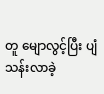တူ မျောလွင့်ပြီး ပျံသန်းလာခဲ့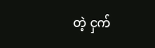တဲ့ ငှက်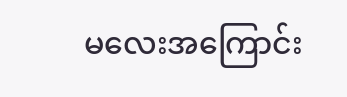မလေးအကြောင်း